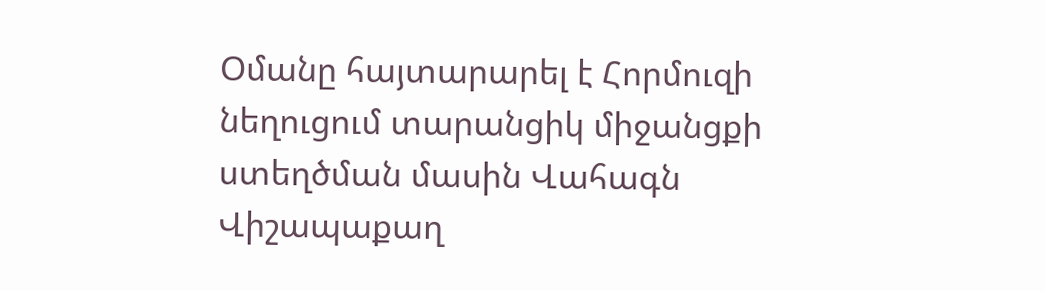Օմանը հայտարարել է Հորմուզի նեղուցում տարանցիկ միջանցքի ստեղծման մասին Վահագն Վիշապաքաղ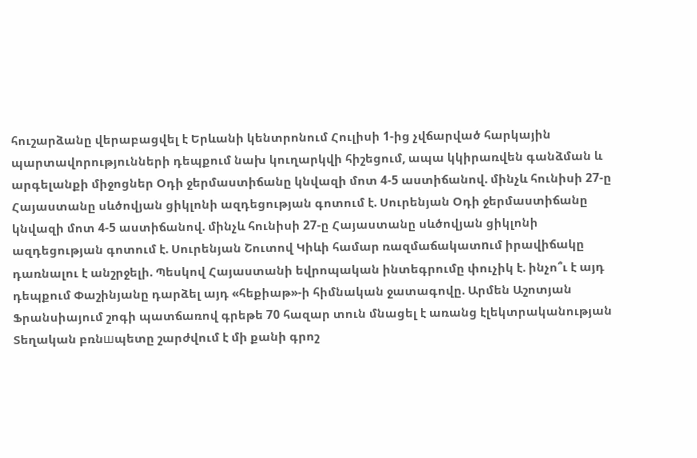հուշարձանը վերաբացվել է Երևանի կենտրոնում Հուլիսի 1-ից չվճարված հարկային պարտավորությունների դեպքում նախ կուղարկվի հիշեցում, ապա կկիրառվեն գանձման և արգելանքի միջոցներ Օդի ջերմաստիճանը կնվազի մոտ 4-5 աստիճանով. մինչև հունիսի 27-ը Հայաստանը սևծովյան ցիկլոնի ազդեցության գոտում է. Սուրենյան Օդի ջերմաստիճանը կնվազի մոտ 4-5 աստիճանով. մինչև հունիսի 27-ը Հայաստանը սևծովյան ցիկլոնի ազդեցության գոտում է. Սուրենյան Շուտով Կիևի համար ռազմաճակատnւմ իրավիճակը դառնալու է անշրջելի. Պեսկով Հայաստանի եվրոպական ինտեգրումը փուչիկ է. ինչո՞ւ է այդ դեպքում Փաշինյանը դարձել այդ «հեքիաթ»-ի հիմնական ջատագովը. Արմեն Աշոտյան Ֆրանսիայում շոգի պատճառով գրեթե 70 հազար տուն մնացել է առանց էլեկտրականության Տեղական բռնшպետը շարժվում է մի քանի գրոշ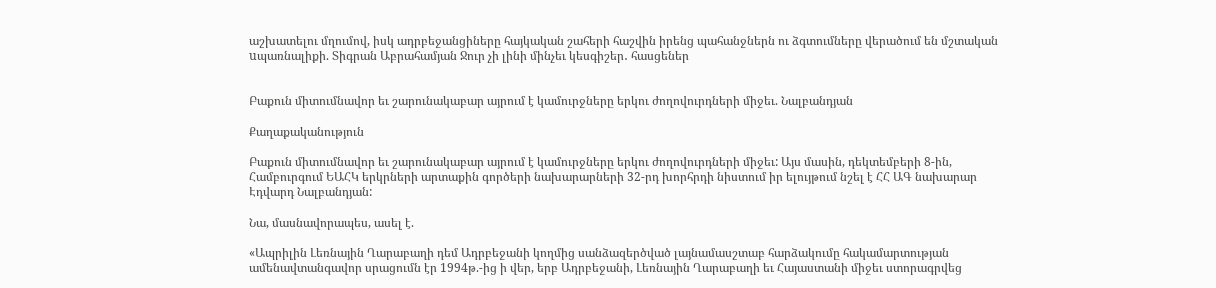աշխատելու մղումով, իսկ ադրբեջանցիները հայկական շահերի հաշվին իրենց պահանջներն ու ձգտումները վերածում են մշտական uպառնալիքի. Տիգրան Աբրահամյան Ջուր չի լինի մինչեւ կեսգիշեր․ հասցեներ


Բաքուն միտումնավոր եւ շարունակաբար այրում է կամուրջները երկու ժողովուրդների միջեւ. Նալբանդյան

Քաղաքականություն

Բաքուն միտումնավոր եւ շարունակաբար այրում է կամուրջները երկու ժողովուրդների միջեւ: Այս մասին, դեկտեմբերի 8-ին, Համբուրգում ԵԱՀԿ երկրների արտաքին գործերի նախարարների 32-րդ խորհրդի նիստում իր ելույթում նշել է ՀՀ ԱԳ նախարար Էդվարդ Նալբանդյան:

Նա, մասնավորապես, ասել է.

«Ապրիլին Լեռնային Ղարաբաղի դեմ Ադրբեջանի կողմից սանձազերծված լայնամասշտաբ հարձակումը հակամարտության ամենավտանգավոր սրացումն էր 1994թ.-ից ի վեր, երբ Ադրբեջանի, Լեռնային Ղարաբաղի եւ Հայաստանի միջեւ ստորագրվեց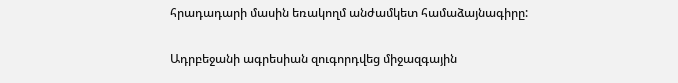հրադադարի մասին եռակողմ անժամկետ համաձայնագիրը:

Ադրբեջանի ագրեսիան զուգորդվեց միջազգային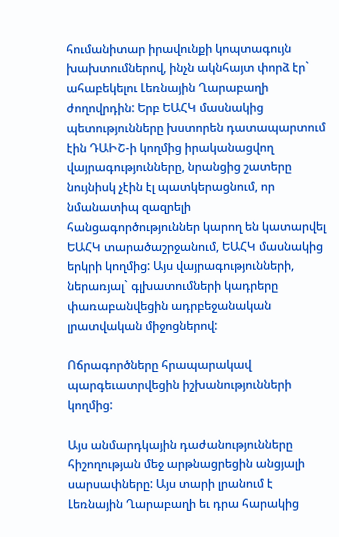հումանիտար իրավունքի կոպտագույն խախտումներով, ինչն ակնհայտ փորձ էր` ահաբեկելու Լեռնային Ղարաբաղի ժողովրդին: Երբ ԵԱՀԿ մասնակից պետությունները խստորեն դատապարտում էին ԴԱԻՇ-ի կողմից իրականացվող վայրագությունները, նրանցից շատերը նույնիսկ չէին էլ պատկերացնում, որ նմանատիպ զազրելի հանցագործություններ կարող են կատարվել ԵԱՀԿ տարածաշրջանում, ԵԱՀԿ մասնակից երկրի կողմից: Այս վայրագությունների, ներառյալ` գլխատումների կադրերը փառաբանվեցին ադրբեջանական լրատվական միջոցներով:

Ոճրագործները հրապարակավ պարգեւատրվեցին իշխանությունների կողմից:

Այս անմարդկային դաժանությունները հիշողության մեջ արթնացրեցին անցյալի սարսափները: Այս տարի լրանում է Լեռնային Ղարաբաղի եւ դրա հարակից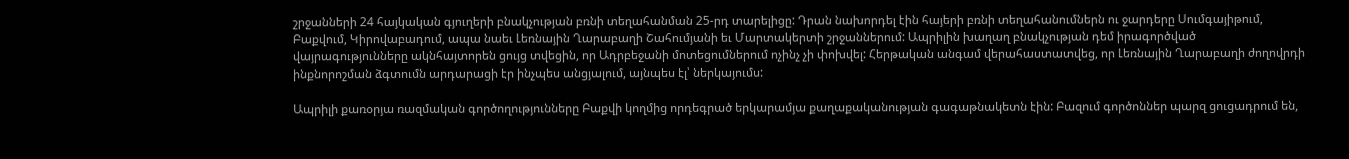շրջանների 24 հայկական գյուղերի բնակչության բռնի տեղահանման 25-րդ տարելիցը: Դրան նախորդել էին հայերի բռնի տեղահանումներն ու ջարդերը Սումգայիթում, Բաքվում, Կիրովաբադում, ապա նաեւ Լեռնային Ղարաբաղի Շահումյանի եւ Մարտակերտի շրջաններում: Ապրիլին խաղաղ բնակչության դեմ իրագործված վայրագությունները ակնհայտորեն ցույց տվեցին, որ Ադրբեջանի մոտեցումներում ոչինչ չի փոխվել: Հերթական անգամ վերահաստատվեց, որ Լեռնային Ղարաբաղի ժողովրդի ինքնորոշման ձգտումն արդարացի էր ինչպես անցյալում, այնպես էլ՝ ներկայումս:

Ապրիլի քառօրյա ռազմական գործողությունները Բաքվի կողմից որդեգրած երկարամյա քաղաքականության գագաթնակետն էին: Բազում գործոններ պարզ ցուցադրում են,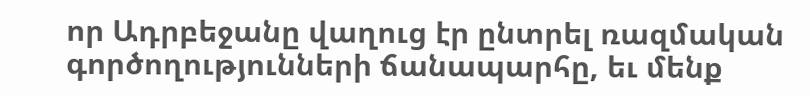որ Ադրբեջանը վաղուց էր ընտրել ռազմական գործողությունների ճանապարհը, եւ մենք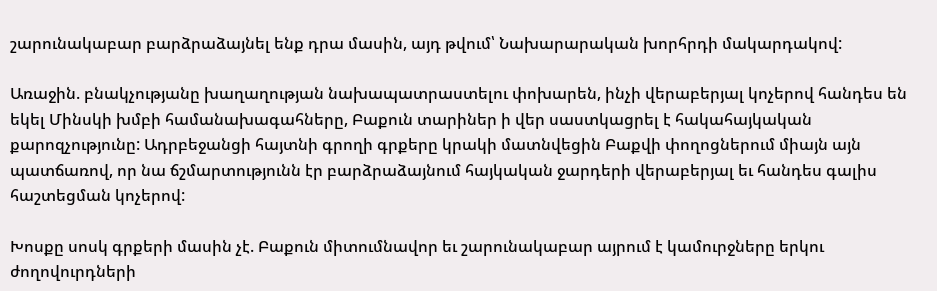շարունակաբար բարձրաձայնել ենք դրա մասին, այդ թվում՝ Նախարարական խորհրդի մակարդակով:

Առաջին. բնակչությանը խաղաղության նախապատրաստելու փոխարեն, ինչի վերաբերյալ կոչերով հանդես են եկել Մինսկի խմբի համանախագահները, Բաքուն տարիներ ի վեր սաստկացրել է հակահայկական քարոզչությունը: Ադրբեջանցի հայտնի գրողի գրքերը կրակի մատնվեցին Բաքվի փողոցներում միայն այն պատճառով, որ նա ճշմարտությունն էր բարձրաձայնում հայկական ջարդերի վերաբերյալ եւ հանդես գալիս հաշտեցման կոչերով:

Խոսքը սոսկ գրքերի մասին չէ. Բաքուն միտումնավոր եւ շարունակաբար այրում է կամուրջները երկու ժողովուրդների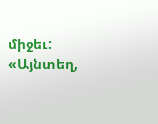միջեւ: «Այնտեղ,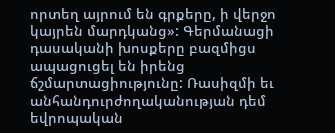որտեղ այրում են գրքերը, ի վերջո կայրեն մարդկանց»: Գերմանացի դասականի խոսքերը բազմիցս ապացուցել են իրենց ճշմարտացիությունը: Ռասիզմի եւ անհանդուրժողականության դեմ եվրոպական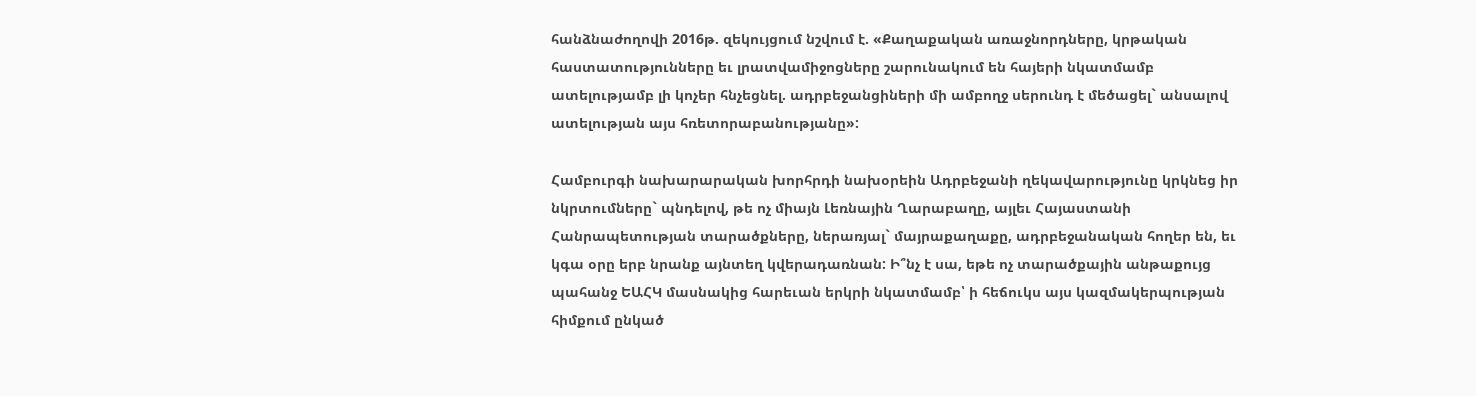հանձնաժողովի 2016թ. զեկույցում նշվում է. «Քաղաքական առաջնորդները, կրթական հաստատությունները եւ լրատվամիջոցները շարունակում են հայերի նկատմամբ ատելությամբ լի կոչեր հնչեցնել. ադրբեջանցիների մի ամբողջ սերունդ է մեծացել` անսալով ատելության այս հռետորաբանությանը»:

Համբուրգի նախարարական խորհրդի նախօրեին Ադրբեջանի ղեկավարությունը կրկնեց իր նկրտումները` պնդելով, թե ոչ միայն Լեռնային Ղարաբաղը, այլեւ Հայաստանի Հանրապետության տարածքները, ներառյալ` մայրաքաղաքը, ադրբեջանական հողեր են, եւ կգա օրը երբ նրանք այնտեղ կվերադառնան: Ի՞նչ է սա, եթե ոչ տարածքային անթաքույց պահանջ ԵԱՀԿ մասնակից հարեւան երկրի նկատմամբ՝ ի հեճուկս այս կազմակերպության հիմքում ընկած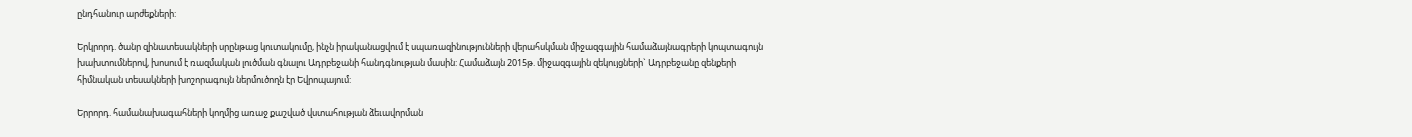ընդհանուր արժեքների:

Երկրորդ. ծանր զինատեսակների սրընթաց կուտակումը, ինչն իրականացվում է սպառազինությունների վերահսկման միջազգային համաձայնագրերի կոպտագույն խախտումներով, խոսում է ռազմական լուծման գնալու Ադրբեջանի հանդգնության մասին: Համաձայն 2015թ. միջազգային զեկույցների` Ադրբեջանը զենքերի հիմնական տեսակների խոշորագույն ներմուծողն էր Եվրոպայում:

Երրորդ. համանախագահների կողմից առաջ քաշված վստահության ձեւավորման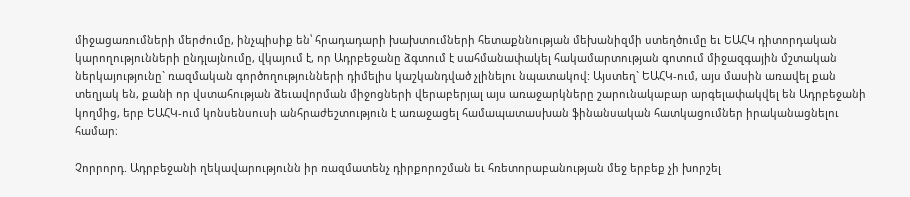միջացառումների մերժումը, ինչպիսիք են՝ հրադադարի խախտումների հետաքննության մեխանիզմի ստեղծումը եւ ԵԱՀԿ դիտորդական կարողությունների ընդլայնումը, վկայում է, որ Ադրբեջանը ձգտում է սահմանափակել հակամարտության գոտում միջազգային մշտական ներկայությունը` ռազմական գործողությունների դիմելիս կաշկանդված չլինելու նպատակով: Այստեղ` ԵԱՀԿ-ում, այս մասին առավել քան տեղյակ են, քանի որ վստահության ձեւավորման միջոցների վերաբերյալ այս առաջարկները շարունակաբար արգելափակվել են Ադրբեջանի կողմից, երբ ԵԱՀԿ-ում կոնսենսուսի անհրաժեշտություն է առաջացել համապատասխան ֆինանսական հատկացումներ իրականացնելու համար։

Չորրորդ. Ադրբեջանի ղեկավարությունն իր ռազմատենչ դիրքորոշման եւ հռետորաբանության մեջ երբեք չի խորշել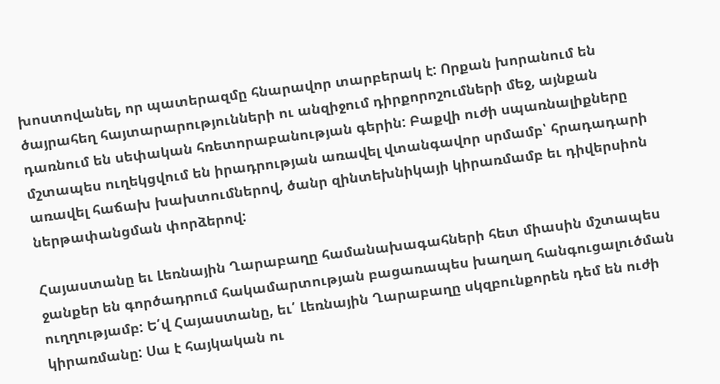խոստովանել, որ պատերազմը հնարավոր տարբերակ է: Որքան խորանում են ծայրահեղ հայտարարությունների ու անզիջում դիրքորոշումների մեջ, այնքան դառնում են սեփական հռետորաբանության գերին: Բաքվի ուժի սպառնալիքները մշտապես ուղեկցվում են իրադրության առավել վտանգավոր սրմամբ՝ հրադադարի առավել հաճախ խախտումներով, ծանր զինտեխնիկայի կիրառմամբ եւ դիվերսիոն ներթափանցման փորձերով:

Հայաստանը եւ Լեռնային Ղարաբաղը համանախագահների հետ միասին մշտապես ջանքեր են գործադրում հակամարտության բացառապես խաղաղ հանգուցալուծման ուղղությամբ: Ե՛վ Հայաստանը, եւ՛ Լեռնային Ղարաբաղը սկզբունքորեն դեմ են ուժի կիրառմանը: Սա է հայկական ու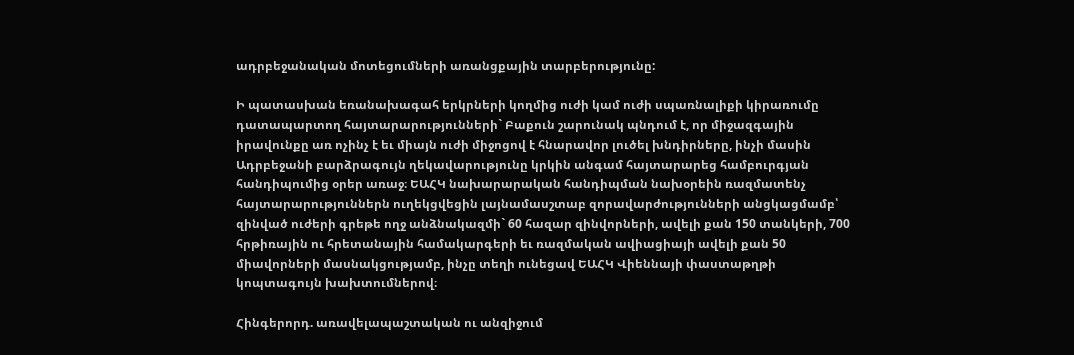ադրբեջանական մոտեցումների առանցքային տարբերությունը:

Ի պատասխան եռանախագահ երկրների կողմից ուժի կամ ուժի սպառնալիքի կիրառումը դատապարտող հայտարարությունների` Բաքուն շարունակ պնդում է, որ միջազգային իրավունքը առ ոչինչ է եւ միայն ուժի միջոցով է հնարավոր լուծել խնդիրները, ինչի մասին Ադրբեջանի բարձրագույն ղեկավարությունը կրկին անգամ հայտարարեց համբուրգյան հանդիպումից օրեր առաջ։ ԵԱՀԿ նախարարական հանդիպման նախօրեին ռազմատենչ հայտարարություններն ուղեկցվեցին լայնամասշտաբ զորավարժությունների անցկացմամբ՝ զինված ուժերի գրեթե ողջ անձնակազմի` 60 հազար զինվորների, ավելի քան 150 տանկերի, 700 հրթիռային ու հրետանային համակարգերի եւ ռազմական ավիացիայի ավելի քան 50 միավորների մասնակցությամբ, ինչը տեղի ունեցավ ԵԱՀԿ Վիեննայի փաստաթղթի կոպտագույն խախտումներով։

Հինգերորդ. առավելապաշտական ու անզիջում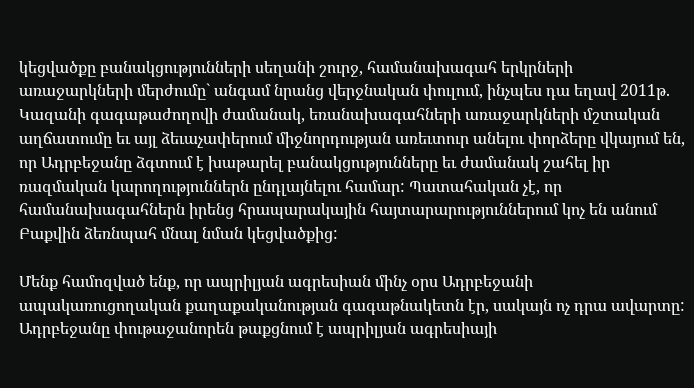կեցվածքը բանակցությունների սեղանի շուրջ, համանախագահ երկրների առաջարկների մերժումը` անգամ նրանց վերջնական փուլում, ինչպես դա եղավ 2011թ. Կազանի գագաթաժողովի ժամանակ, եռանախագահների առաջարկների մշտական աղճատումը եւ այլ ձեւաչափերում միջնորդության առեւտուր անելու փորձերը վկայում են, որ Ադրբեջանը ձգտում է խաթարել բանակցությունները եւ ժամանակ շահել իր ռազմական կարողություններն ընդլայնելու համար: Պատահական չէ, որ համանախագահներն իրենց հրապարակային հայտարարություններում կոչ են անում Բաքվին ձեռնպահ մնալ նման կեցվածքից:

Մենք համոզված ենք, որ ապրիլյան ագրեսիան մինչ օրս Ադրբեջանի ապակառուցողական քաղաքականության գագաթնակետն էր, սակայն ոչ դրա ավարտը: Ադրբեջանը փութաջանորեն թաքցնում է ապրիլյան ագրեսիայի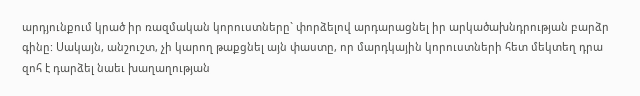արդյունքում կրած իր ռազմական կորուստները` փորձելով արդարացնել իր արկածախնդրության բարձր գինը: Սակայն, անշուշտ, չի կարող թաքցնել այն փաստը, որ մարդկային կորուստների հետ մեկտեղ դրա զոհ է դարձել նաեւ խաղաղության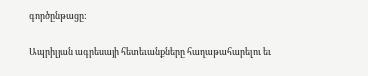գործընթացը:

Ապրիլյան ագրեսայի հետեւանքները հաղաթահարելու եւ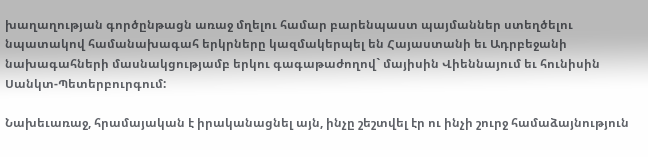խաղաղության գործընթացն առաջ մղելու համար բարենպաստ պայմաններ ստեղծելու նպատակով համանախագահ երկրները կազմակերպել են Հայաստանի եւ Ադրբեջանի նախագահների մասնակցությամբ երկու գագաթաժողով` մայիսին Վիեննայում եւ հունիսին Սանկտ-Պետերբուրգում:

Նախեւառաջ, հրամայական է իրականացնել այն, ինչը շեշտվել էր ու ինչի շուրջ համաձայնություն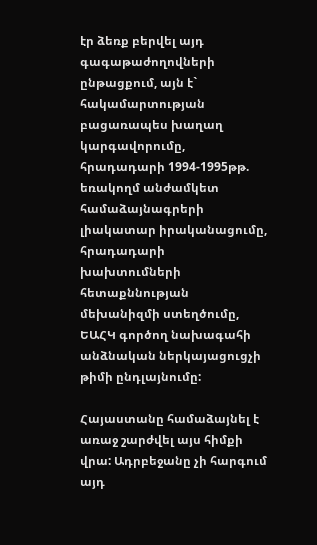էր ձեռք բերվել այդ գագաթաժողովների ընթացքում, այն է` հակամարտության բացառապես խաղաղ կարգավորումը, հրադադարի 1994-1995թթ. եռակողմ անժամկետ համաձայնագրերի լիակատար իրականացումը, հրադադարի խախտումների հետաքննության մեխանիզմի ստեղծումը, ԵԱՀԿ գործող նախագահի անձնական ներկայացուցչի թիմի ընդլայնումը:

Հայաստանը համաձայնել է առաջ շարժվել այս հիմքի վրա: Ադրբեջանը չի հարգում այդ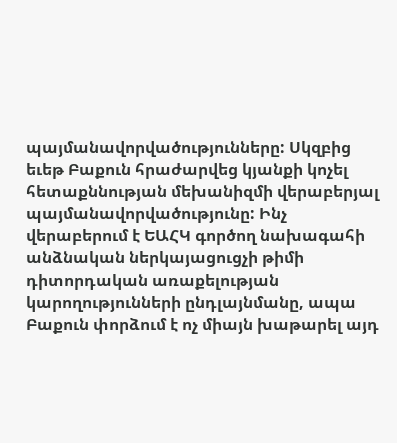պայմանավորվածությունները: Սկզբից եւեթ Բաքուն հրաժարվեց կյանքի կոչել հետաքննության մեխանիզմի վերաբերյալ պայմանավորվածությունը: Ինչ վերաբերում է ԵԱՀԿ գործող նախագահի անձնական ներկայացուցչի թիմի դիտորդական առաքելության կարողությունների ընդլայնմանը, ապա Բաքուն փորձում է ոչ միայն խաթարել այդ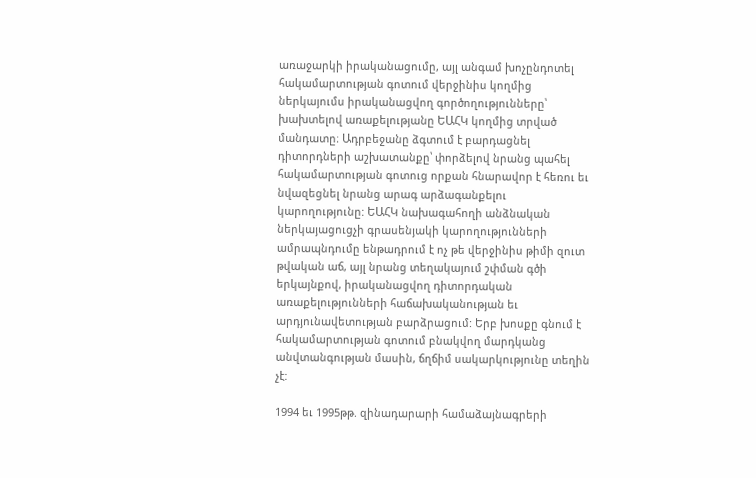առաջարկի իրականացումը, այլ անգամ խոչընդոտել հակամարտության գոտում վերջինիս կողմից ներկայումս իրականացվող գործողությունները՝ խախտելով առաքելությանը ԵԱՀԿ կողմից տրված մանդատը։ Ադրբեջանը ձգտում է բարդացնել դիտորդների աշխատանքը՝ փորձելով նրանց պահել հակամարտության գոտուց որքան հնարավոր է հեռու եւ նվազեցնել նրանց արագ արձագանքելու կարողությունը: ԵԱՀԿ նախագահողի անձնական ներկայացուցչի գրասենյակի կարողությունների ամրապնդումը ենթադրում է ոչ թե վերջինիս թիմի զուտ թվական աճ, այլ նրանց տեղակայում շփման գծի երկայնքով, իրականացվող դիտորդական առաքելությունների հաճախականության եւ արդյունավետության բարձրացում: Երբ խոսքը գնում է հակամարտության գոտում բնակվող մարդկանց անվտանգության մասին, ճղճիմ սակարկությունը տեղին չէ:

1994 եւ 1995թթ. զինադարարի համաձայնագրերի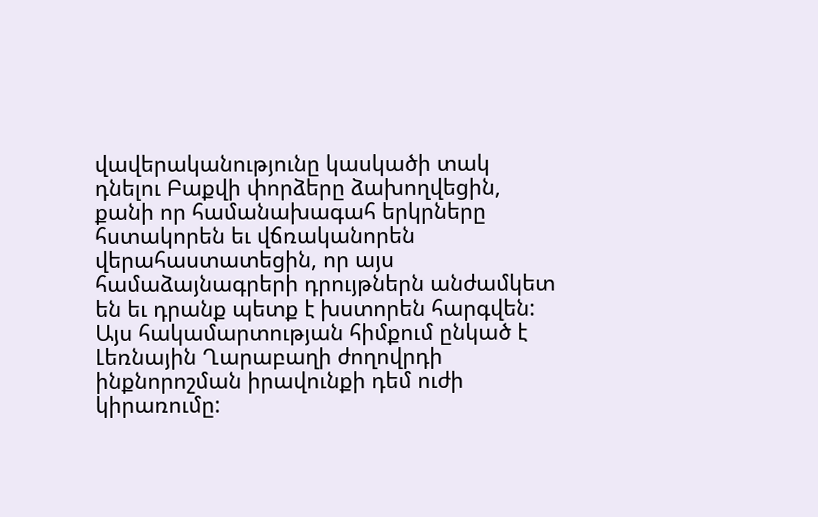վավերականությունը կասկածի տակ դնելու Բաքվի փորձերը ձախողվեցին, քանի որ համանախագահ երկրները հստակորեն եւ վճռականորեն վերահաստատեցին, որ այս համաձայնագրերի դրույթներն անժամկետ են եւ դրանք պետք է խստորեն հարգվեն: Այս հակամարտության հիմքում ընկած է Լեռնային Ղարաբաղի ժողովրդի ինքնորոշման իրավունքի դեմ ուժի կիրառումը: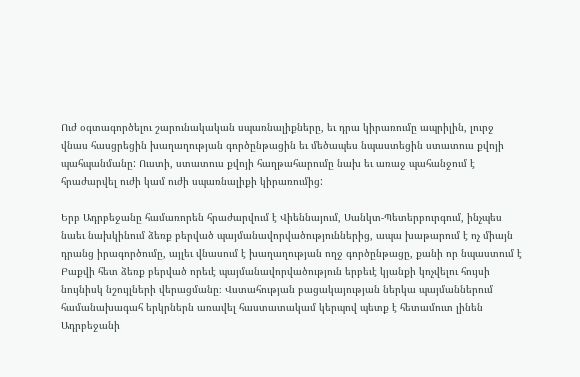Ուժ օգտագործելու շարունակական սպառնալիքները, եւ դրա կիրառումը ապրիլին, լուրջ վնաս հասցրեցին խաղաղության գործընթացին եւ մեծապես նպաստեցին ստատուս քվոյի պահպանմանը: Ուստի, ստատուս քվոյի հաղթահարումը նախ եւ առաջ պահանջում է հրաժարվել ուժի կամ ուժի սպառնալիքի կիրառումից:

Երբ Ադրբեջանը համառորեն հրաժարվում է Վիեննայում, Սանկտ-Պետերբուրգում, ինչպես նաեւ նախկինում ձեռք բերված պայմանավորվածություններից, ապա խաթարում է ոչ միայն դրանց իրագործումը, այլեւ վնասում է խաղաղության ողջ գործընթացը, քանի որ նպաստում է Բաքվի հետ ձեռք բերված որեւէ պայմանավորվածություն երբեւէ կյանքի կոչվելու հույսի նույնիսկ նշույլների վերացմանը։ Վստահության բացակայության ներկա պայմաններում համանախագահ երկրներն առավել հաստատակամ կերպով պետք է հետամուտ լինեն Ադրբեջանի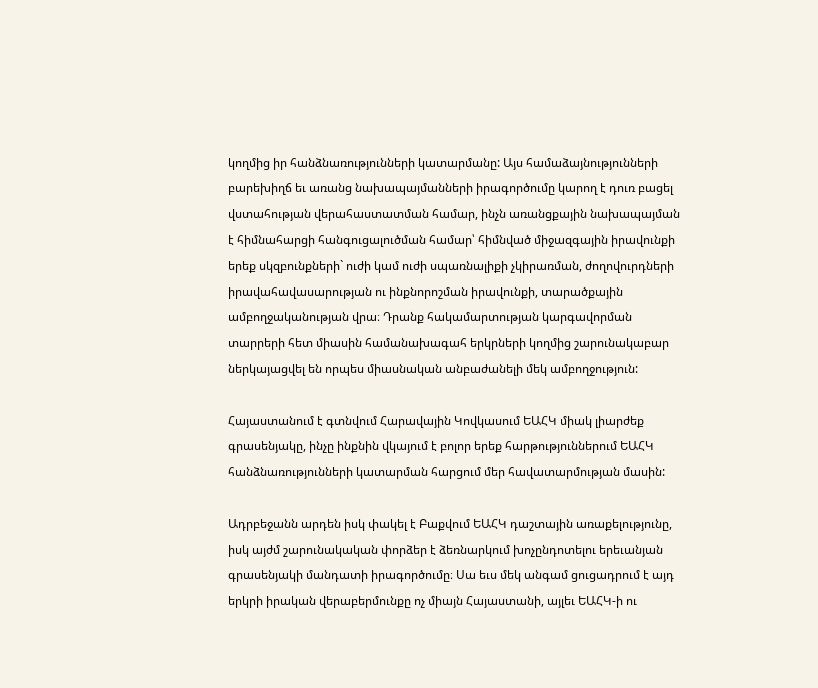կողմից իր հանձնառությունների կատարմանը: Այս համաձայնությունների բարեխիղճ եւ առանց նախապայմանների իրագործումը կարող է դուռ բացել վստահության վերահաստատման համար, ինչն առանցքային նախապայման է հիմնահարցի հանգուցալուծման համար՝ հիմնված միջազգային իրավունքի երեք սկզբունքների` ուժի կամ ուժի սպառնալիքի չկիրառման, ժողովուրդների իրավահավասարության ու ինքնորոշման իրավունքի, տարածքային ամբողջականության վրա։ Դրանք հակամարտության կարգավորման տարրերի հետ միասին համանախագահ երկրների կողմից շարունակաբար ներկայացվել են որպես միասնական անբաժանելի մեկ ամբողջություն:

Հայաստանում է գտնվում Հարավային Կովկասում ԵԱՀԿ միակ լիարժեք գրասենյակը, ինչը ինքնին վկայում է բոլոր երեք հարթություններում ԵԱՀԿ հանձնառությունների կատարման հարցում մեր հավատարմության մասին:

Ադրբեջանն արդեն իսկ փակել է Բաքվում ԵԱՀԿ դաշտային առաքելությունը, իսկ այժմ շարունակական փորձեր է ձեռնարկում խոչընդոտելու երեւանյան գրասենյակի մանդատի իրագործումը։ Սա եւս մեկ անգամ ցուցադրում է այդ երկրի իրական վերաբերմունքը ոչ միայն Հայաստանի, այլեւ ԵԱՀԿ-ի ու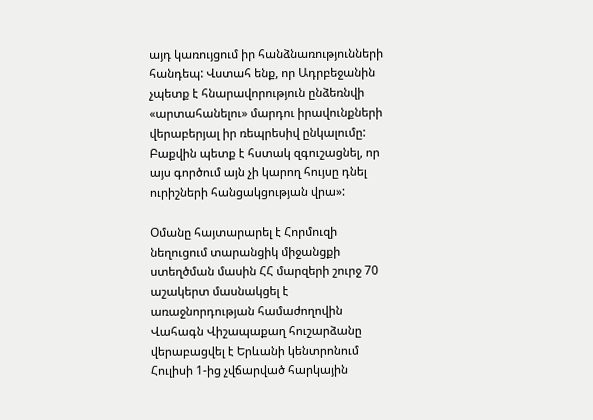այդ կառույցում իր հանձնառությունների հանդեպ: Վստահ ենք, որ Ադրբեջանին չպետք է հնարավորություն ընձեռնվի «արտահանելու» մարդու իրավունքների վերաբերյալ իր ռեպրեսիվ ընկալումը: Բաքվին պետք է հստակ զգուշացնել, որ այս գործում այն չի կարող հույսը դնել ուրիշների հանցակցության վրա»:

Օմանը հայտարարել է Հորմուզի նեղուցում տարանցիկ միջանցքի ստեղծման մասին ՀՀ մարզերի շուրջ 70 աշակերտ մասնակցել է առաջնորդության համաժողովին Վահագն Վիշապաքաղ հուշարձանը վերաբացվել է Երևանի կենտրոնում Հուլիսի 1-ից չվճարված հարկային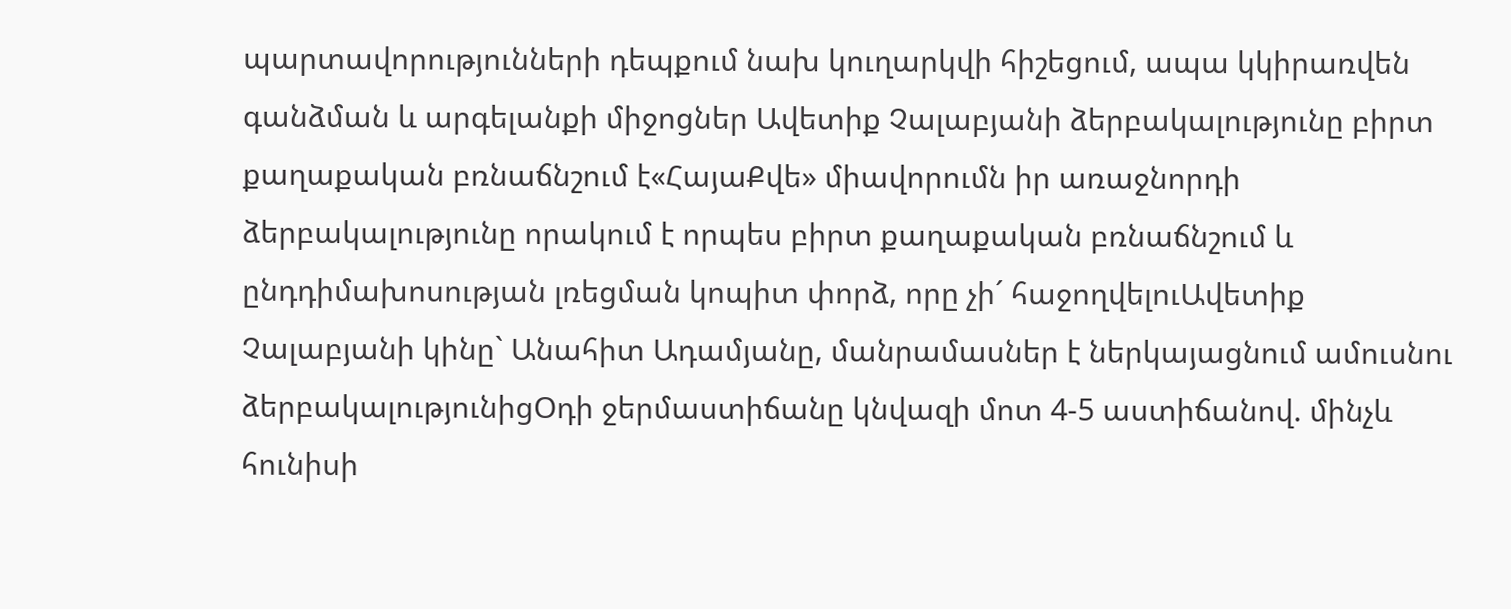պարտավորությունների դեպքում նախ կուղարկվի հիշեցում, ապա կկիրառվեն գանձման և արգելանքի միջոցներ Ավետիք Չալաբյանի ձերբակալությունը բիրտ քաղաքական բռնաճնշում է«ՀայաՔվե» միավորումն իր առաջնորդի ձերբակալությունը որակում է որպես բիրտ քաղաքական բռնաճնշում և ընդդիմախոսության լռեցման կոպիտ փորձ, որը չի´ հաջողվելուԱվետիք Չալաբյանի կինը` Անահիտ Ադամյանը, մանրամասներ է ներկայացնում ամուսնու ձերբակալությունիցՕդի ջերմաստիճանը կնվազի մոտ 4-5 աստիճանով. մինչև հունիսի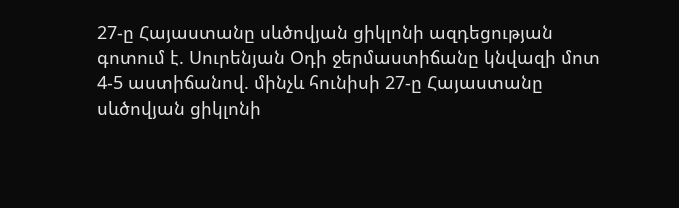27-ը Հայաստանը սևծովյան ցիկլոնի ազդեցության գոտում է. Սուրենյան Օդի ջերմաստիճանը կնվազի մոտ 4-5 աստիճանով. մինչև հունիսի 27-ը Հայաստանը սևծովյան ցիկլոնի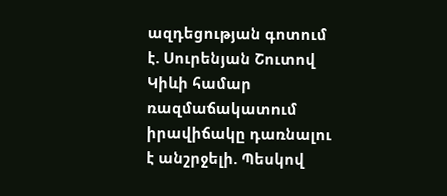ազդեցության գոտում է. Սուրենյան Շուտով Կիևի համար ռազմաճակատnւմ իրավիճակը դառնալու է անշրջելի. Պեսկով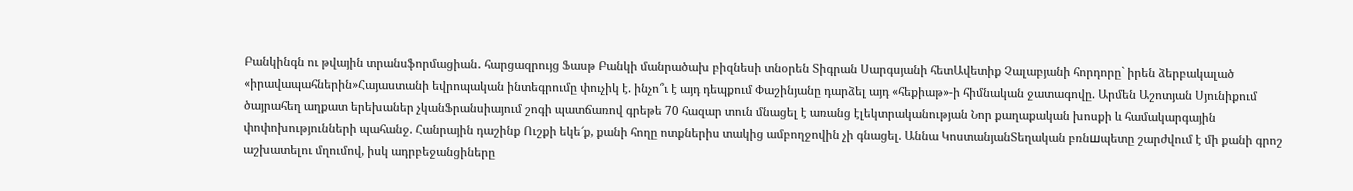Բանկինգն ու թվային տրանսֆորմացիան․ հարցազրույց Ֆասթ Բանկի մանրածախ բիզնեսի տնօրեն Տիգրան Սարգսյանի հետԱվետիք Չալաբյանի հորդորը` իրեն ձերբակալած «իրավապահներին»Հայաստանի եվրոպական ինտեգրումը փուչիկ է. ինչո՞ւ է այդ դեպքում Փաշինյանը դարձել այդ «հեքիաթ»-ի հիմնական ջատագովը. Արմեն Աշոտյան Սյունիքում ծայրահեղ աղքատ երեխաներ չկանՖրանսիայում շոգի պատճառով գրեթե 70 հազար տուն մնացել է առանց էլեկտրականության Նոր քաղաքական խոսքի և համակարգային փոփոխությունների պահանջ. Հանրային դաշինք Ուշքի եկե՜ք, քանի հողը ոտքներիս տակից ամբողջովին չի գնացել. Աննա ԿոստանյանՏեղական բռնшպետը շարժվում է մի քանի գրոշ աշխատելու մղումով, իսկ ադրբեջանցիները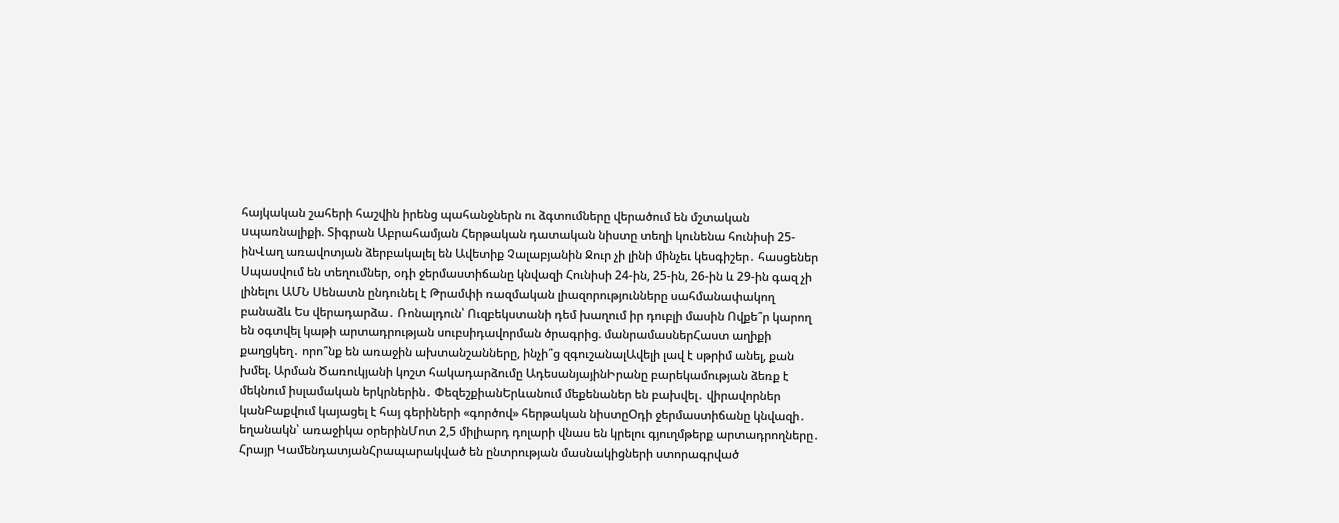հայկական շահերի հաշվին իրենց պահանջներն ու ձգտումները վերածում են մշտական uպառնալիքի. Տիգրան Աբրահամյան Հերթական դատական նիստը տեղի կունենա հունիսի 25-ինՎաղ առավոտյան ձերբակալել են Ավետիք Չալաբյանին Ջուր չի լինի մինչեւ կեսգիշեր․ հասցեներ Սպասվում են տեղումներ, օդի ջերմաստիճանը կնվազի Հունիսի 24-ին, 25-ին, 26-ին և 29-ին գազ չի լինելու ԱՄՆ Սենատն ընդունել է Թրամփի ռազմական լիազորությունները սահմանափակող բանաձև Ես վերադարձա․ Ռոնալդուն՝ Ուզբեկստանի դեմ խաղում իր դուբլի մասին Ովքե՞ր կարող են օգտվել կաթի արտադրության սուբսիդավորման ծրագրից. մանրամասներՀաստ աղիքի քաղցկեղ․ որո՞նք են առաջին ախտանշանները, ինչի՞ց զգուշանալԱվելի լավ է սթրիմ անել, քան խմել. Արման Ծառուկյանի կոշտ հակադարձումը ԱդեսանյայինԻրանը բարեկամության ձեռք է մեկնում իսլամական երկրներին․ ՓեզեշքիանԵրևանում մեքենաներ են բախվել․ վիրավորներ կանԲաքվում կայացել է հայ գերիների «գործով» հերթական նիստըՕդի ջերմաստիճանը կնվազի․ եղանակն՝ առաջիկա օրերինՄոտ 2,5 միլիարդ դոլարի վնաս են կրելու գյուղմթերք արտադրողները․ Հրայր ԿամենդատյանՀրապարակված են ընտրության մասնակիցների ստորագրված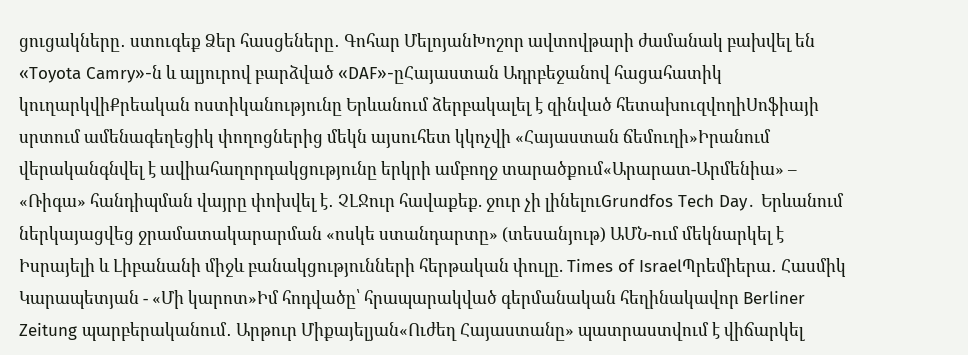ցուցակները․ ստուգեք Ձեր հասցեները․ Գոհար ՄելոյանԽոշոր ավտովթարի ժամանակ բախվել են «Toyota Camry»-ն և ալյուրով բարձված «DAF»-ըՀայաստան Ադրբեջանով հացահատիկ կուղարկվիՔրեական ոստիկանությունը Երևանում ձերբակալել է զինված հետախուզվողիՍոֆիայի սրտում ամենագեղեցիկ փողոցներից մեկն այսուհետ կկոչվի «Հայաստան ճեմուղի»Իրանում վերականգնվել է ավիահաղորդակցությունը երկրի ամբողջ տարածքում«Արարատ-Արմենիա» – «Ռիգա» հանդիպման վայրը փոխվել է․ ՉԼՋուր հավաքեք. ջուր չի լինելուGrundfos Tech Day․ Երևանում ներկայացվեց ջրամատակարարման «ոսկե ստանդարտը» (տեսանյութ) ԱՄՆ-ում մեկնարկել է Իսրայելի և Լիբանանի միջև բանակցությունների հերթական փուլը. Times of IsraelՊրեմիերա․ Հասմիկ Կարապետյան - «Մի կարոտ»Իմ հոդվածը՝ հրապարակված գերմանական հեղինակավոր Berliner Zeitung պարբերականում․ Արթուր Միքայելյան«Ուժեղ Հայաստանը» պատրաստվում է վիճարկել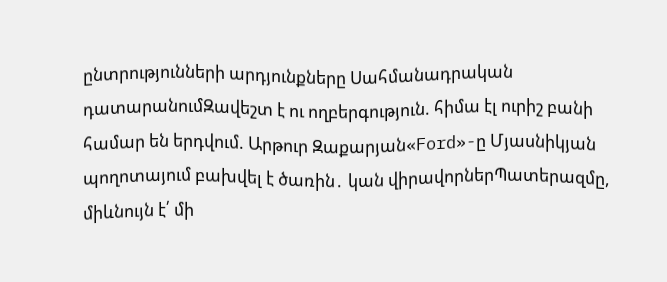ընտրությունների արդյունքները Սահմանադրական դատարանումԶավեշտ է ու ողբերգություն. հիմա էլ ուրիշ բանի համար են երդվում. Արթուր Զաքարյան«Ford»-ը Մյասնիկյան պողոտայում բախվել է ծառին․ կան վիրավորներՊատերազմը, միևնույն է՛ մի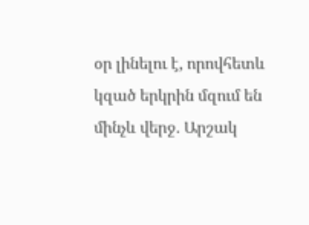օր լինելու է, որովհետև կզած երկրին մզում են մինչև վերջ. Արշակ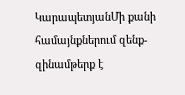ԿարապետյանՄի քանի համայնքներում զենք-զինամթերք է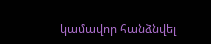կամավոր հանձնվել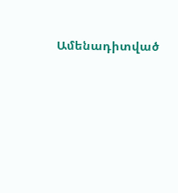Ամենադիտված